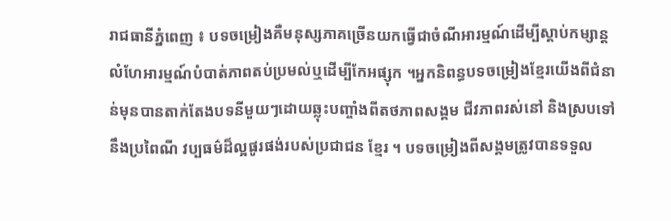រាជធានីភ្នំពេញ ៖ បទចម្រៀងគឺមនុស្សភាគច្រើនយកធ្វើជាចំណីអារម្មណ៍ដើម្បីស្តាប់កម្សាន្តលំហែអារម្មណ៍បំបាត់ភាពតប់ប្រមល់ឬដើម្បីកែអផ្សុក ។អ្នកនិពន្ធបទចម្រៀងខ្មែរយើងពីជំនាន់មុនបានតាក់តែងបទនីមួយៗដោយឆ្លុះបញ្ចាំងពីតថភាពសង្គម ជីវភាពរស់នៅ និងស្របទៅនឹងប្រពៃណី វប្បធម៌ដ៏ល្អផូរផង់របស់ប្រជាជន ខ្មែរ ។ បទចម្រៀងពីសង្គមត្រូវបានទទួល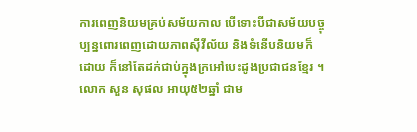ការពេញនិយមគ្រប់សម័យកាល បើទោះបីជាសម័យបច្ចុប្បន្នពោរពេញដោយភាពស៊ីវីល័យ និងទំនើបនិយមក៏ដោយ ក៏នៅតែដក់ជាប់ក្នុងក្រអៅបេះដូងប្រជាជនខ្មែរ ។
លោក សួន សុផល អាយុ៥២ឆ្នាំ ជាម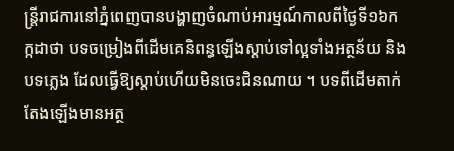ន្ត្រីរាជការនៅភ្នំពេញបានបង្ហាញចំណាប់អារម្មណ៍កាលពីថ្ងៃទី១៦កក្កដាថា បទចម្រៀងពីដើមគេនិពន្ធឡើងស្តាប់ទៅល្អទាំងអត្ថន័យ និងបទភ្លេង ដែលធ្វើឱ្យស្តាប់ហើយមិនចេះជិនណាយ ។ បទពីដើមតាក់តែងឡើងមានអត្ថ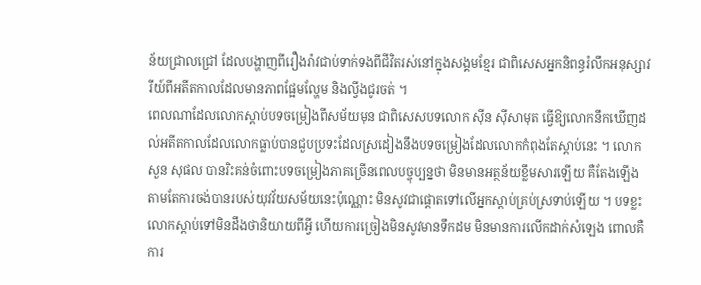ន័យជ្រាលជ្រៅ ដែលបង្ហាញពីរឿងរ៉ាវជាប់ទាក់ទងពីជីវិតរស់នៅក្នុងសង្គមខ្មែរ ជាពិសេសអ្នកនិពន្ធរំលឹកអនុស្សាវរីយ៍ពីអតីតកាលដែលមានភាពផ្អែមល្ហែម និងល្វីងជូរចត់ ។
ពេលណាដែលលោកស្តាប់បទចម្រៀងពីសម័យមុន ជាពិសេសបទលោក សុីន ស៊ីសាមុត ធ្វើឱ្យលោកនឹកឃើញដល់អតីតកាលដែលលោកធ្លាប់បានជួបប្រទះដែលស្រដៀងនឹងបទចម្រៀងដែលលោកកំពុងតែស្តាប់នេះ ។ លោក សួន សុផល បានរិះគន់ចំពោះបទចម្រៀងភាគច្រើនពេលបច្ចុប្បន្នថា មិនមានអត្ថន័យខ្លឹមសារឡើយ គឺតែងឡើងតាមតែការចង់បានរបស់យុវវ័យសម័យនេះប៉ុណ្ណោះ មិនសូវជាផ្តោតទៅលើអ្នកស្តាប់គ្រប់ស្រទាប់ឡើយ ។ បទខ្លះលោកស្តាប់ទៅមិនដឹងថានិយាយពីអ្វី ហើយការច្រៀងមិនសូវមានទឹកដម មិនមានការលើកដាក់សំឡេង ពោលគឺការ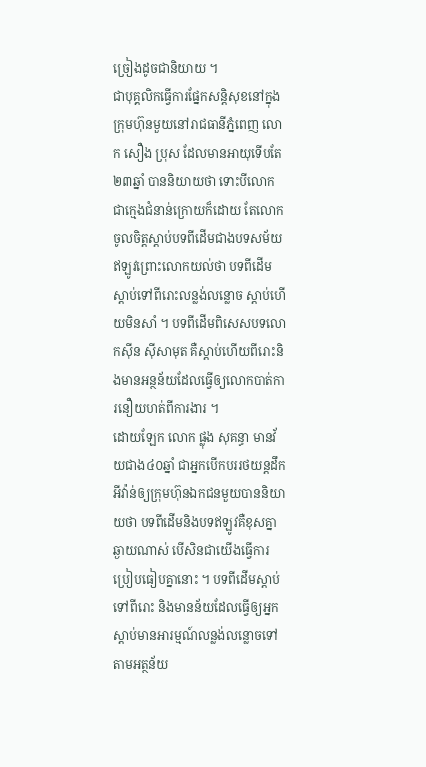ច្រៀងដូចជានិយាយ ។
ជាបុគ្គលិកធ្វើការផ្នែកសន្តិសុខនៅក្នុងក្រុមហ៊ុនមួយនៅរាជធានីភ្នំពេញ លោក សឿង ប្រុស ដែលមានអាយុទើបតែ២៣ឆ្នាំ បាននិយាយថា ទោះបីលោកជាក្មេងជំនាន់ក្រោយក៏ដោយ តែលោកចូលចិត្តស្តាប់បទពីដើមជាងបទសម័យឥឡូវព្រោះលោកយល់ថា បទពីដើមស្តាប់ទៅពីរោះលន្លង់លន្លោច ស្តាប់ហើយមិនសាំ ។ បទពីដើមពិសេសបទលោកស៊ីន ស៊ីសាមុត គឺស្តាប់ហើយពីរោះនិងមានអន្ថន័យដែលធ្វើឲ្យលោកបាត់ការនឿយហត់ពីការងារ ។
ដោយឡែក លោក ផ្លុង សុគន្ធា មានវ័យជាង៤០ឆ្នាំ ជាអ្នកបើកបររថយន្តដឹកអីវ៉ាន់ឲ្យក្រុមហ៊ុនឯកជនមួយបាននិយាយថា បទពីដើមនិងបទឥឡូវគឺខុសគ្នាឆ្ងាយណាស់ បើសិនជាយើងធ្វើការប្រៀបធៀបគ្នានោះ ។ បទពីដើមស្តាប់ទៅពីរោះ និងមានន័យដែលធ្វើឲ្យអ្នកស្តាប់មានអារម្មណ៍លន្លង់លន្លោចទៅតាមអត្ថន័យ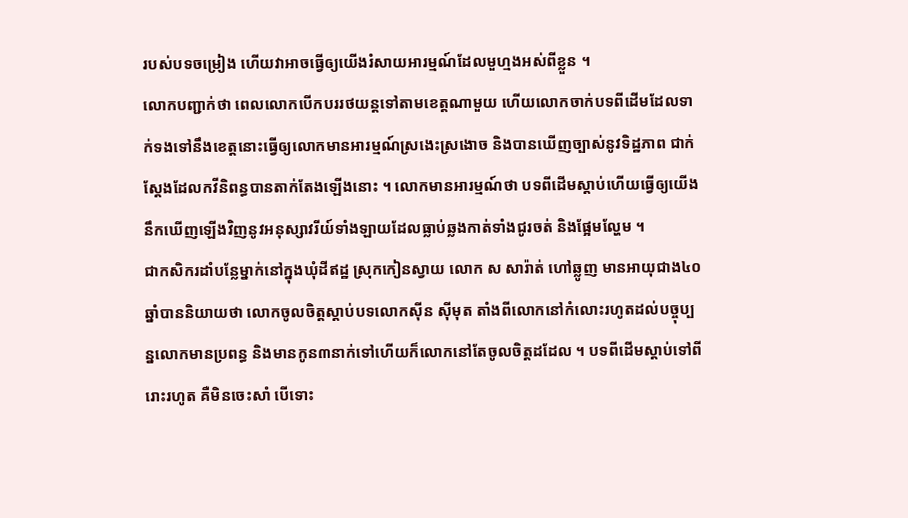របស់បទចម្រៀង ហើយវាអាចធ្វើឲ្យយើងរំសាយអារម្មណ៍ដែលមួហ្មងអស់ពីខ្លួន ។
លោកបញ្ជាក់ថា ពេលលោកបើកបររថយន្តទៅតាមខេត្តណាមួយ ហើយលោកចាក់បទពីដើមដែលទាក់ទងទៅនឹងខេត្តនោះធ្វើឲ្យលោកមានអារម្មណ៍ស្រងេះស្រងោច និងបានឃើញច្បាស់នូវទិដ្ឋភាព ជាក់ស្តែងដែលកវីនិពន្ធបានតាក់តែងឡើងនោះ ។ លោកមានអារម្មណ៍ថា បទពីដើមស្តាប់ហើយធ្វើឲ្យយើងនឹកឃើញឡើងវិញនូវអនុស្សាវរីយ៍ទាំងឡាយដែលធ្លាប់ឆ្លងកាត់ទាំងជូរចត់ និងផ្អែមល្ហែម ។
ជាកសិករដាំបន្លែម្នាក់នៅក្នុងឃុំដីឥដ្ឋ ស្រុកកៀនស្វាយ លោក ស សារ៉ាត់ ហៅឆ្លូញ មានអាយុជាង៤០ឆ្នាំបាននិយាយថា លោកចូលចិត្តស្តាប់បទលោកស៊ីន ស៊ីមុត តាំងពីលោកនៅកំលោះរហូតដល់បច្ចុប្បន្នលោកមានប្រពន្ធ និងមានកូន៣នាក់ទៅហើយក៏លោកនៅតែចូលចិត្តដដែល ។ បទពីដើមស្តាប់ទៅពីរោះរហូត គឺមិនចេះសាំ បើទោះ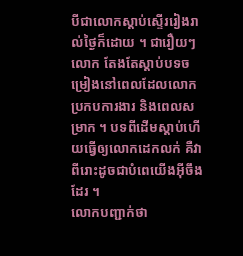បីជាលោកស្តាប់ស្ទើររៀងរាល់ថ្ងៃក៏ដោយ ។ ជារឿយៗលោក តែងតែស្តាប់បទចម្រៀងនៅពេលដែលលោកប្រកបការងារ និងពេលសម្រាក ។ បទពីដើមស្តាប់ហើយធ្វើឲ្យលោកដេកលក់ គឺវាពីរោះដូចជាបំពេយើងអុីចឹងដែរ ។
លោកបញ្ជាក់ថា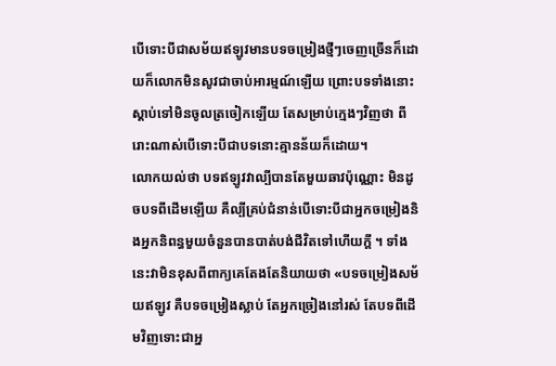បើទោះបីជាសម័យឥឡូវមានបទចម្រៀងថ្មីៗចេញច្រើនក៏ដោយក៏លោកមិនសូវជាចាប់អារម្មណ៍ឡើយ ព្រោះបទទាំងនោះស្តាប់ទៅមិនចូលត្រចៀកឡើយ តែសម្រាប់ក្មេងៗវិញថា ពីរោះណាស់បើទោះបីជាបទនោះគ្មានន័យក៏ដោយ។
លោកយល់ថា បទឥឡូវវាល្បីបានតែមួយឆាវប៉ុណ្ណោះ មិនដូចបទពីដើមឡើយ គឺល្បីគ្រប់ជំនាន់បើទោះបីជាអ្នកចម្រៀងនិងអ្នកនិពន្ធមួយចំនួនបានបាត់បង់ជីវិតទៅហើយក្តី ។ ទាំងនេះវាមិនខុសពីពាក្យគេតែងតែនិយាយថា «បទចម្រៀងសម័យឥឡូវ គឺបទចម្រៀងស្លាប់ តែអ្នកច្រៀងនៅរស់ តែបទពីដើមវិញទោះជាអ្ន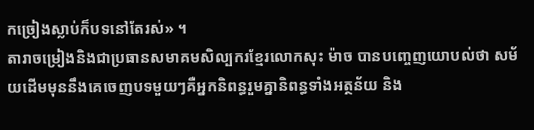កច្រៀងស្លាប់ក៏បទនៅតែរស់» ។
តារាចម្រៀងនិងជាប្រធានសមាគមសិល្បករខ្មែរលោកសុះ ម៉ាច បានបញ្ចេញយោបល់ថា សម័យដើមមុននឹងគេចេញបទមួយៗគឺអ្នកនិពន្ធរួមគ្នានិពន្ធទាំងអត្ថន័យ និង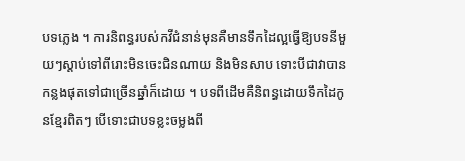បទភ្លេង ។ ការនិពន្ធរបស់កវីជំនាន់មុនគឺមានទឹកដៃល្អធ្វើឱ្យបទនីមួយៗស្តាប់ទៅពីរោះមិនចេះជិនណាយ និងមិនសាប ទោះបីជាវាបានកន្លងផុតទៅជាច្រើនឆ្នាំក៏ដោយ ។ បទពីដើមគឺនិពន្ធដោយទឹកដៃកូនខ្មែរពិតៗ បើទោះជាបទខ្លះចម្លងពី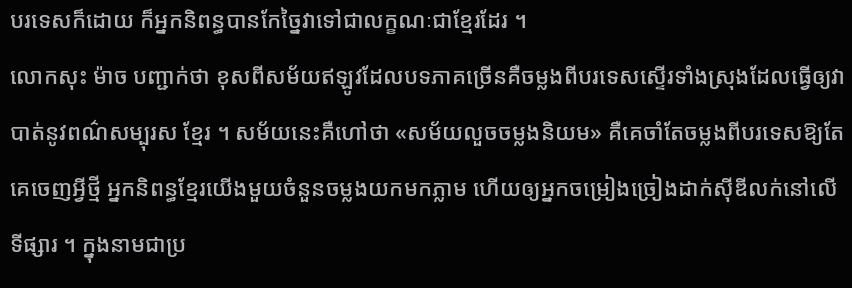បរទេសក៏ដោយ ក៏អ្នកនិពន្ធបានកែច្នៃវាទៅជាលក្ខណៈជាខ្មែរដែរ ។
លោកសុះ ម៉ាច បញ្ជាក់ថា ខុសពីសម័យឥឡូវដែលបទភាគច្រើនគឺចម្លងពីបរទេសស្ទើរទាំងស្រុងដែលធ្វើឲ្យវាបាត់នូវពណ៌សម្បុរស ខ្មែរ ។ សម័យនេះគឺហៅថា «សម័យលួចចម្លងនិយម» គឺគេចាំតែចម្លងពីបរទេសឱ្យតែគេចេញអ្វីថ្មី អ្នកនិពន្ធខ្មែរយើងមួយចំនួនចម្លងយកមកភ្លាម ហើយឲ្យអ្នកចម្រៀងច្រៀងដាក់ស៊ីឌីលក់នៅលើទីផ្សារ ។ ក្នុងនាមជាប្រ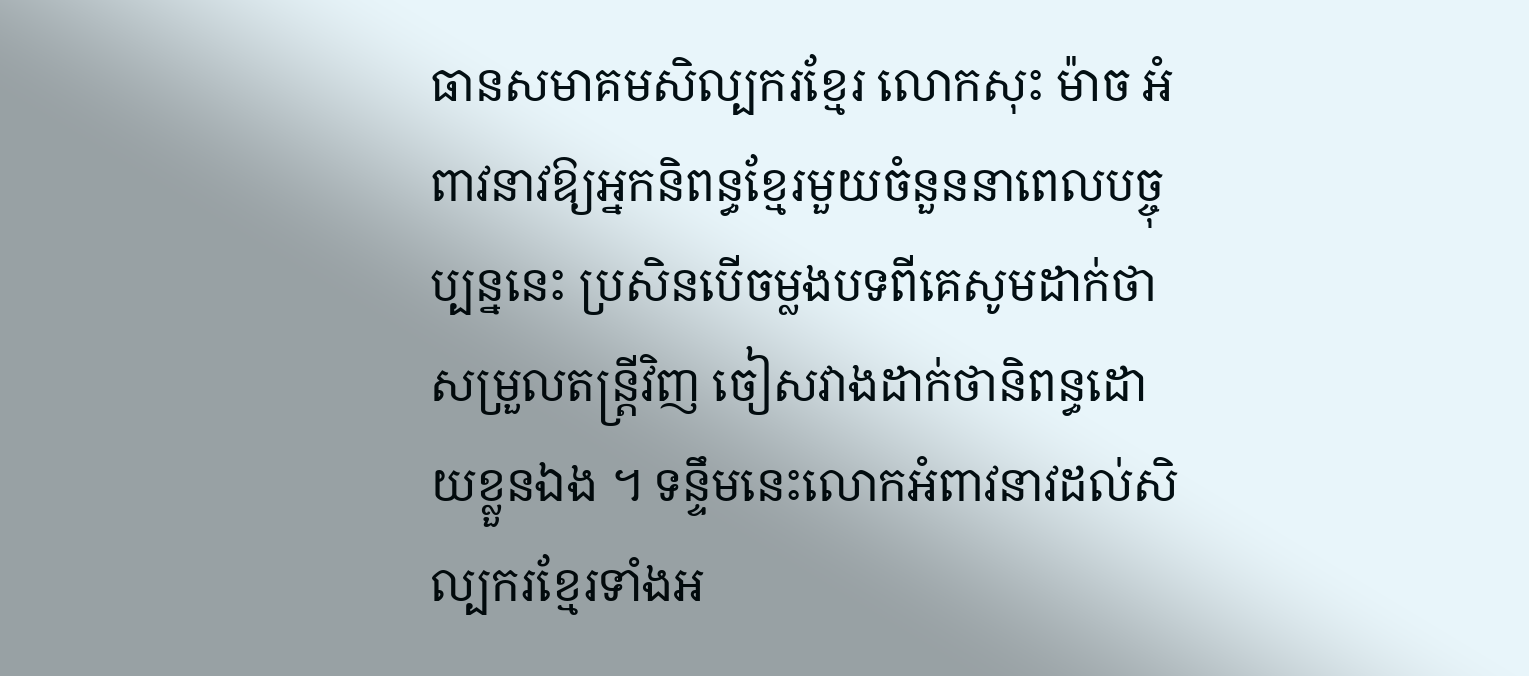ធានសមាគមសិល្បករខ្មែរ លោកសុះ ម៉ាច អំពាវនាវឱ្យអ្នកនិពន្ធខ្មែរមួយចំនួននាពេលបច្ចុប្បន្ននេះ ប្រសិនបើចម្លងបទពីគេសូមដាក់ថាសម្រួលតន្ត្រីវិញ ចៀសវាងដាក់ថានិពន្ធដោយខ្លួនឯង ។ ទន្ទឹមនេះលោកអំពាវនាវដល់សិល្បករខ្មែរទាំងអ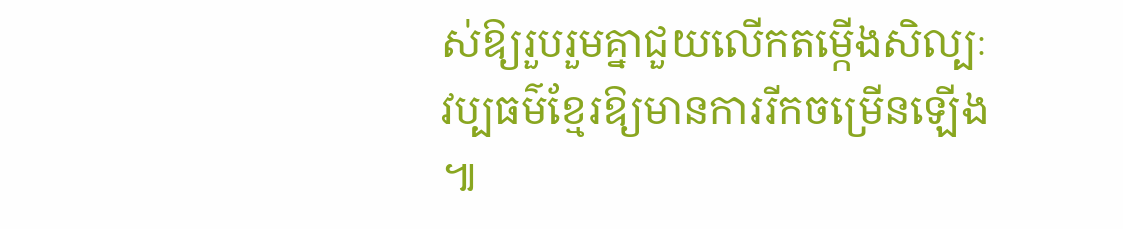ស់ឱ្យរួបរួមគ្នាជួយលើកតម្កើងសិល្បៈវប្បធម៌ខ្មែរឱ្យមានការរីកចម្រើនឡើង ៕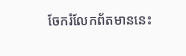ចែករំលែកព័តមាននេះ